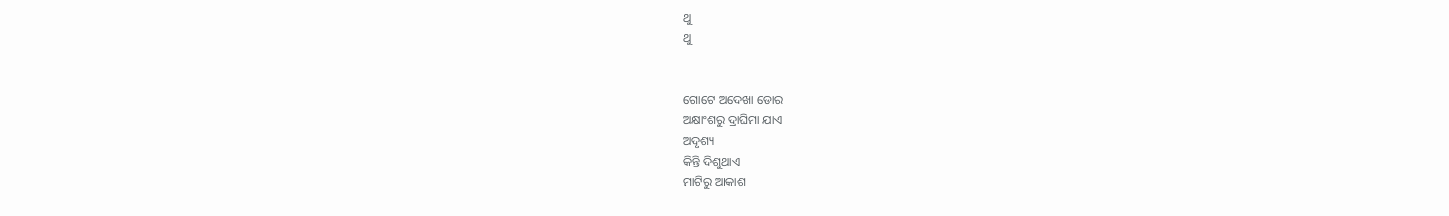ଥୁ
ଥୁ


ଗୋଟେ ଅଦେଖା ଡୋର
ଅକ୍ଷାଂଶରୁ ଦ୍ରାଘିମା ଯାଏ
ଅଦୃଶ୍ୟ
କିନ୍ତି ଦିଶୁଥାଏ
ମାଟିରୁ ଆକାଶ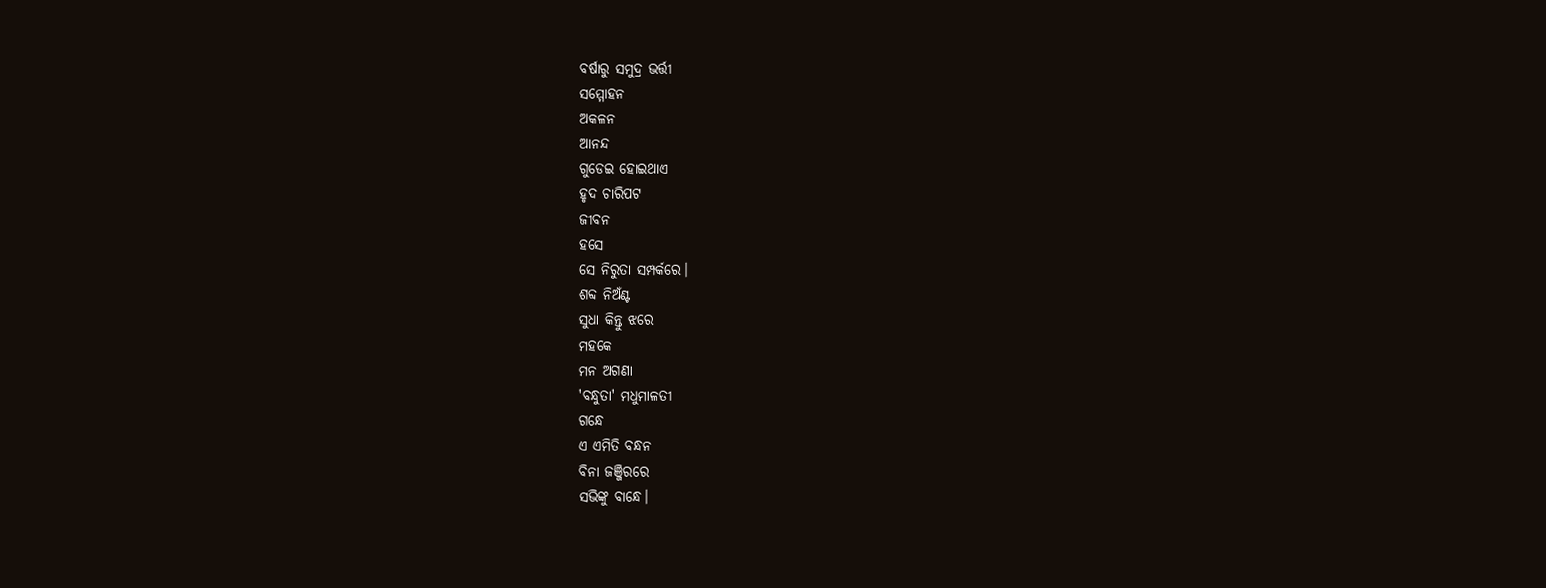ବର୍ଷାରୁ ସମୁଦ୍ର ଭର୍ତ୍ତୀ
ସମ୍ମୋହନ
ଅକଳନ
ଆନନ୍ଦ
ଗୁଡେଇ ହୋଇଥାଏ
ହୃଦ ଚାରିପଟ
ଜୀବନ
ହସେ
ସେ ନିରୁତା ସମ୍ପର୍କରେ।
ଶବ୍ଦ ନିଅଁଣ୍ଟ
ସୁଧା କିନ୍ତୁ ଝରେ
ମହକେ
ମନ ଅଗଣା
'ବନ୍ଧୁତା' ମଧୁମାଳତୀ
ଗନ୍ଧେ
ଏ ଏମିତି ବନ୍ଧନ
ବିନା ଜଞ୍ଜିରରେ
ସଭିଙ୍କୁ ବାନ୍ଧେ।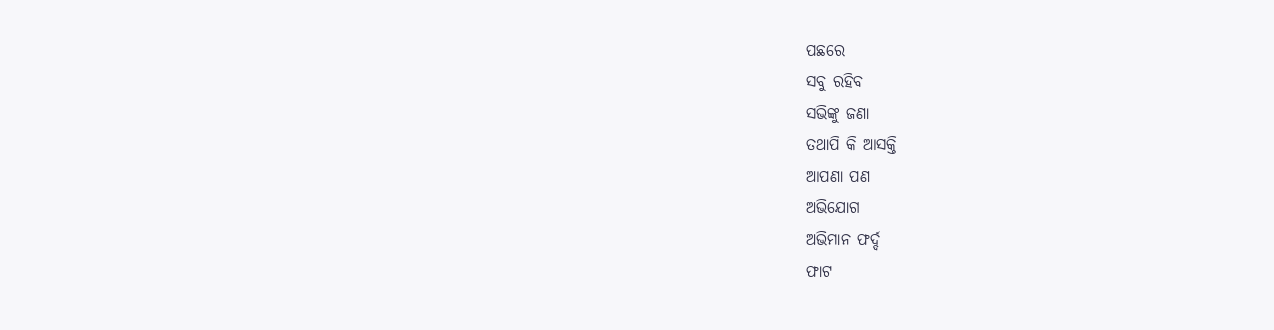ପଛରେ
ସବୁ ରହିବ
ସଭିଙ୍କୁ ଜଣା
ତଥାପି କି ଆସକ୍ତି
ଆପଣା ପଣ
ଅଭିଯୋଗ
ଅଭିମାନ ଫର୍ଦ୍ଦ
ଫାଟ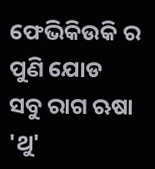ଫେଭିକିଉକି ର ପୁଣି ଯୋଡ
ସବୁ ରାଗ ଋଷା 'ଥୁ'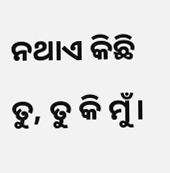ନଥାଏ କିଛି ତୁ, ତୁ କି ମୁଁ।